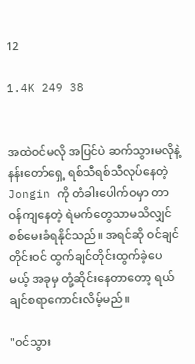12

1.4K 249 38


အထဲဝင်မလို အပြင်ပဲ ဆက်သွားမလိုနဲ့ နန်းတော်ရှေ့ ရစ်သီရစ်သီလုပ်နေတဲ့ Jongin ကို တံခါးပေါက်ဝမှာ တာဝန်ကျနေတဲ့ ရဲမက်တွေသာမသိလျှင် စစ်မေးခံရနိုင်သည်။ အရင်ဆို ဝင်ချင်တိုင်းဝင် ထွက်ချင်တိုင်းထွက်ခဲ့ပေမယ့် အခုမှ တုံ့ဆိုင်းနေတာတော့ ရယ်ချင်စရာကောင်းလိမ့်မည်။

"ဝင်သွား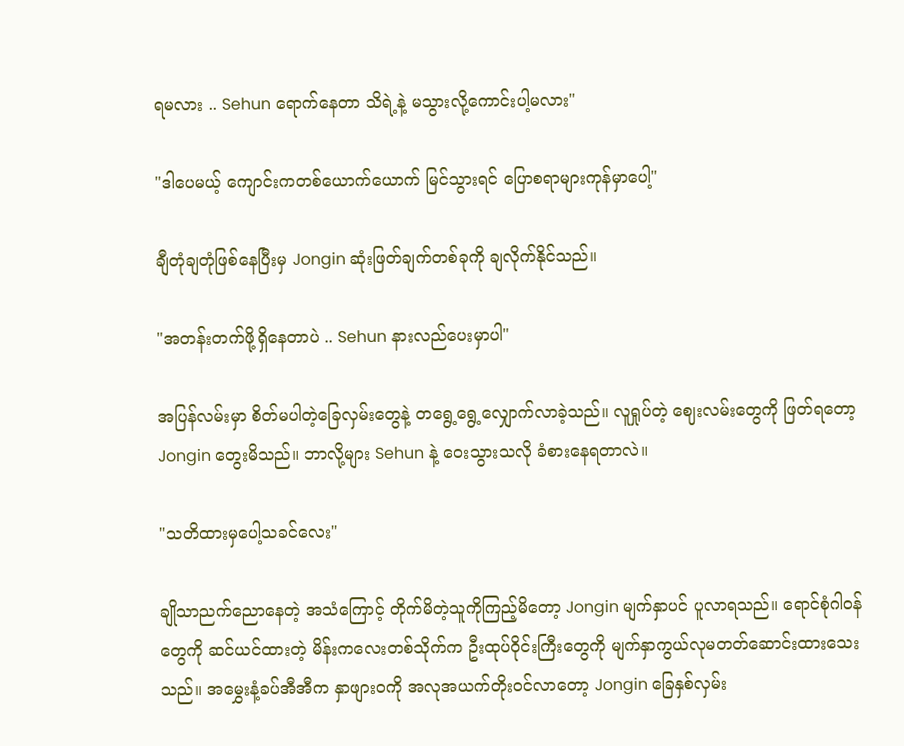ရမလား .. Sehun ရောက်နေတာ သိရဲ့နဲ့ မသွားလို့ကောင်းပါ့မလား"

"ဒါပေမယ့် ကျောင်းကတစ်ယောက်ယောက် မြင်သွားရင် ပြောစရာများကုန်မှာပေါ့"

ချီတုံချတုံဖြစ်နေပြီးမှ Jongin ဆုံးဖြတ်ချက်တစ်ခုကို ချလိုက်နိုင်သည်။

"အတန်းတက်ဖို့ရှိနေတာပဲ .. Sehun နားလည်ပေးမှာပါ"

အပြန်လမ်းမှာ စိတ်မပါတဲ့ခြေလှမ်းတွေနဲ့ တရွေ့ရွေ့လျှောက်လာခဲ့သည်။ လူရှုပ်တဲ့ ဈေးလမ်းတွေကို ဖြတ်ရတော့ Jongin တွေးမိသည်။ ဘာလို့များ Sehun နဲ့ ဝေးသွားသလို ခံစားနေရတာလဲ။

"သတိထားမှပေါ့သခင်လေး"

ချိုသာညက်ညောနေတဲ့ အသံကြောင့် တိုက်မိတဲ့သူကိုကြည့်မိတော့ Jongin မျက်နှာပင် ပူလာရသည်။ ရောင်စုံဂါဝန်တွေကို ဆင်ယင်ထားတဲ့ မိန်းကလေးတစ်သိုက်က ဦးထုပ်ဝိုင်းကြီးတွေကို မျက်နှာကွယ်လုမတတ်ဆောင်းထားသေးသည်။ အမွှေးနံ့ခပ်အီအီက နှာဖျားဝကို အလုအယက်တိုးဝင်လာတော့ Jongin ခြေနှစ်လှမ်း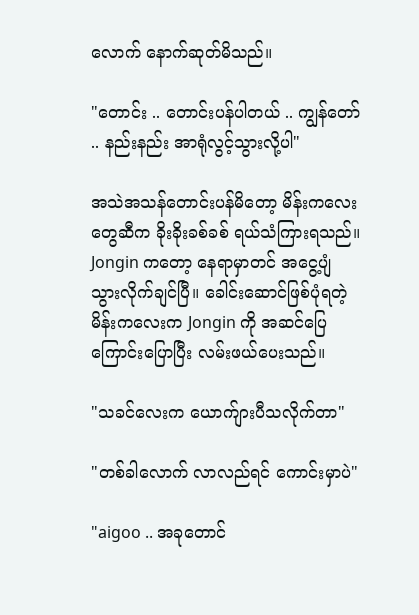လောက် နောက်ဆုတ်မိသည်။

"တောင်း .. တောင်းပန်ပါတယ် .. ကျွန်တော် .. နည်းနည်း အာရုံလွင့်သွားလို့ပါ"

အသဲအသန်တောင်းပန်မိတော့ မိန်းကလေးတွေဆီက ခိုးခိုးခစ်ခစ် ရယ်သံကြားရသည်။ Jongin ကတော့ နေရာမှာတင် အငွေ့ပျံသွားလိုက်ချင်ပြီ။ ခေါင်းဆောင်ဖြစ်ပုံရတဲ့ မိန်းကလေးက Jongin ကို အဆင်ပြေကြောင်းပြောပြီး လမ်းဖယ်ပေးသည်။

"သခင်လေးက ယောက်ျားပီသလိုက်တာ"

"တစ်ခါလောက် လာလည်ရင် ကောင်းမှာပဲ"

"aigoo .. အခုတောင်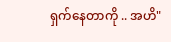ရှက်နေတာကို .. အဟိ"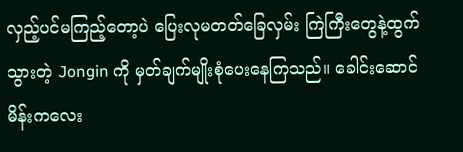လှည့်ပင်မကြည့်တော့ပဲ ပြေးလုမတတ်ခြေလှမ်း ကြဲကြီးတွေနဲ့ထွက်သွားတဲ့ Jongin ကို မှတ်ချက်မျိုးစုံပေးနေကြသည်။ ခေါင်းဆောင်မိန်းကလေး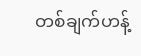တစ်ချက်ဟန့်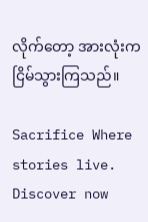လိုက်တော့ အားလုံးက ငြိမ်သွားကြသည်။

Sacrifice Where stories live. Discover now